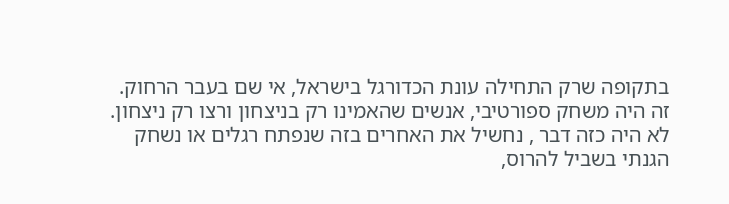בתקופה שרק התחילה עונת הכדורגל בישראל, אי שם בעבר הרחוק.
זה היה משחק ספורטיבי, אנשים שהאמינו רק בניצחון ורצו רק ניצחון.
לא היה כזה דבר , נחשיל את האחרים בזה שנפתח רגלים או נשחק
הגנתי בשביל להרוס,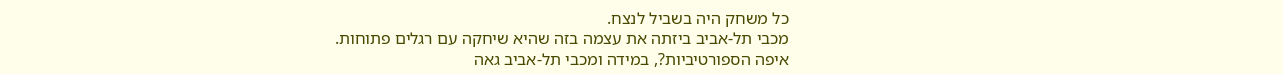כל משחק היה בשביל לנצח.
מכבי תל-אביב ביזתה את עצמה בזה שהיא שיחקה עם רגלים פתוחות.
איפה הספורטיביות?, במידה ומכבי תל-אביב גאה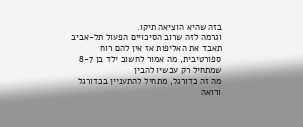בזה שהיא הוציאה תיקו.
וגרמה לזה שרוב הסיכויים הפעול תל-אביב תאבד את האליפות אז אין להם רוח ספורטיבית, מה אמור לחשוב ילד בן 8-7 שמתחיל רק עכשיו להבין
מה זה כדורגל, מתחיל להתעניין בכדורגל ורואה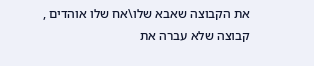את הקבוצה שאבא שלו\אח שלו אוהדים , קבוצה שלא עברה את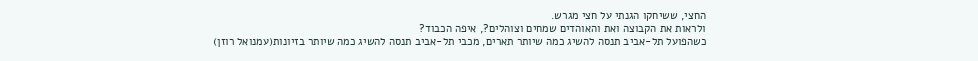החצי, ששיחקו הגנתי על חצי מגרש.
ולראות את הקבוצה ואת והאוהדים שמחים וצוהלים?, איפה הכבוד?
כשהפועל תל-אביב תנסה להשיג כמה שיותר תארים, מכבי תל-אביב תנסה להשיג כמה שיותר בזיונות(עמנואל רוזן)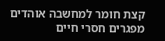קצת חומר למחשבה אוהדים מפגרים חסרי חיים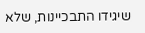שיגידו התבכיינות, שלא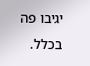יגיבו פה בכלל.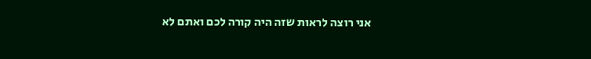אני רוצה לראות שזה היה קורה לכם ואתם לא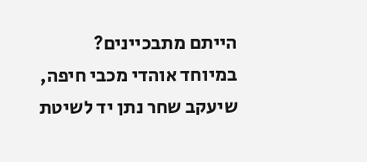הייתם מתבכיינים?
במיוחד אוהדי מכבי חיפה, שיעקב שחר נתן יד לשיטת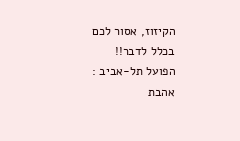הקיזוז, אסור לכם בכלל לדבר!!
הפועל תל-אביב : אהבת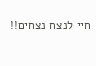חיי לנצח נצחים!!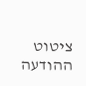ציטוט ההודעה